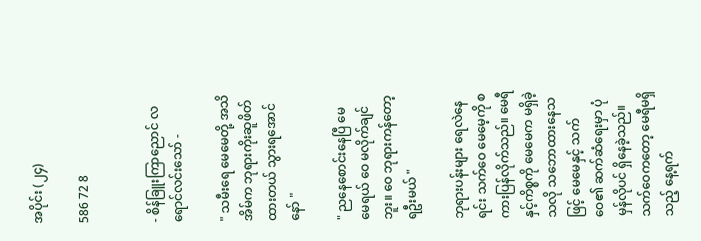အပိုင်း (၂၄)

586 72 8


- စိန်ခြူးကြာညောင် လရောင်လင်းသော် -

" သမီးရေ မေမေတို့ အသိအိမ်က ဘုရားကိုးဆူဖိတ်ထားတယ် သွားရအောင်နော် "

" ညနေစောင်းနေပြီ မေမေရယ် ဝေ မလိုက်ချင်ဘူး။ ဝေ ဘုရားကန်တော့ရဦးမယ် "

ဘုရားပန်းများ ရေလဲနေရင်း သက်ဝေ မေမေ့ကို စကားပြန်လိုက်သည်။ မေရီနှင့်ကိစ္စကို မေမေက မရှိခဲ့သလို သဘောထားနေသဖြင့် မေမေနှင့် သက်ဝေ၏ ဆက်ဆံရေးမှာ ပုံမှန်လိုပင် ရှိနေခဲ့သည်။ သက်ဝေကတော့ မေရီမရှိသည့် နေ့ရက်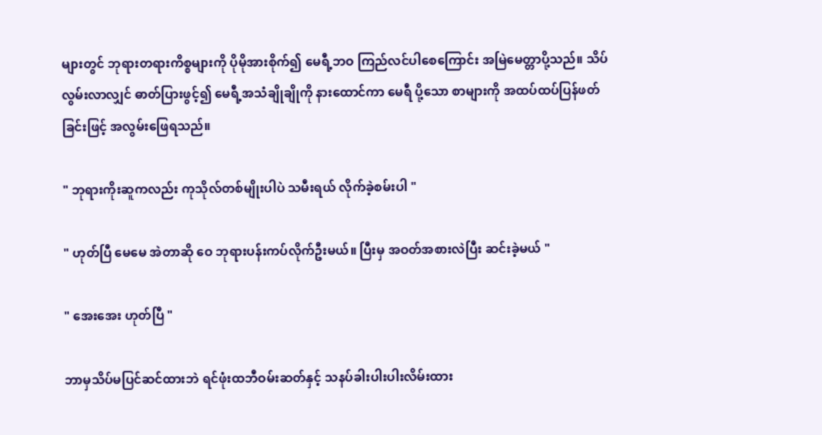များတွင် ဘုရားတရားကိစ္စများကို ပိုမိုအားစိုက်၍ မေရီ့ဘဝ ကြည်လင်ပါစေကြောင်း အမြဲမေတ္တာပို့သည်။ သိပ်လွမ်းလာလျှင် ဓာတ်ပြားဖွင့်၍ မေရီ့အသံချိုချိုကို နားထောင်ကာ မေရီ ပို့သော စာများကို အထပ်ထပ်ပြန်ဖတ်ခြင်းဖြင့် အလွမ်းဖြေရသည်။

" ဘုရားကိုးဆူကလည်း ကုသိုလ်‌တစ်မျိုးပါပဲ သမီးရယ် လိုက်ခဲ့စမ်းပါ "

" ဟုတ်ပြီ မေမေ အဲတာဆို ဝေ ဘုရားပန်းကပ်လိုက်ဦးမယ်။ ပြီးမှ အဝတ်အစားလဲပြီး ဆင်းခဲ့မယ် "

" အေးအေး ဟုတ်ပြီ "

ဘာမှသိပ်မပြင်ဆင်ထားဘဲ ရင်ဖုံးထဘီဝမ်းဆတ်နှင့် သနပ်ခါးပါးပါးလိမ်းထား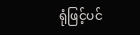ရုံဖြင့်ပင်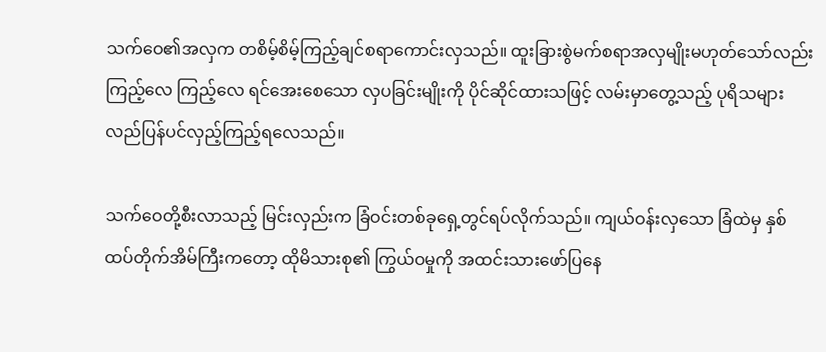သက်ဝေ၏အလှက တစိမ့်စိမ့်ကြည့်ချင်စရာကောင်းလှသည်။ ထူးခြားစွဲမက်စရာအလှမျိုးမဟုတ်သော်လည်း ကြည့်လေ ကြည့်လေ ရင်အေးစေသော လှပခြင်းမျိုးကို ပိုင်ဆိုင်ထားသဖြင့် လမ်းမှာတွေ့သည့် ပုရိသများ လည်ပြန်ပင်လှည့်ကြည့်ရလေသည်။

သက်ဝေတို့စီးလာသည့် မြင်းလှည်းက ခြံဝင်းတစ်ခုရှေ့တွင်ရပ်လိုက်သည်။ ကျယ်ဝန်းလှသော ခြံထဲမှ နှစ်ထပ်တိုက်အိမ်ကြီးကတော့ ထိုမိသားစု၏ ကြွယ်ဝမှုကို အထင်းသားဖော်ပြနေ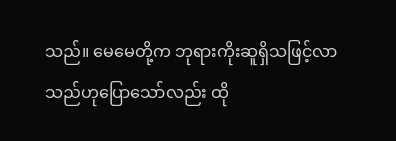သည်။ မေမေတို့က ဘုရားကိုးဆူရှိသဖြင့်လာသည်ဟုပြောသော်လည်း ထို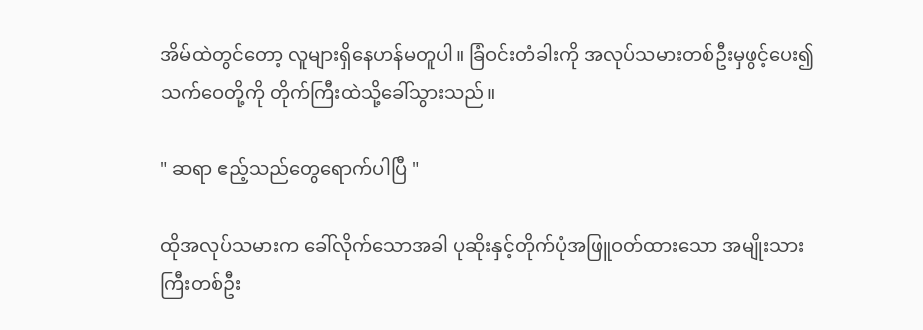အိမ်ထဲတွင်တော့ လူများရှိနေဟန်မတူပါ။ ခြံဝင်းတံခါးကို အလုပ်သမားတစ်ဦးမှဖွင့်ပေး၍ သက်ဝေတို့ကို တိုက်ကြီးထဲသို့ခေါ်သွားသည်။

" ဆရာ ဧည့်သည်တွေရောက်ပါပြီ "

ထိုအလုပ်သမားက ခေါ်လိုက်သောအခါ ပုဆိုးနှင့်တိုက်ပုံအဖြူဝတ်ထားသော အမျိုးသားကြီးတစ်ဦး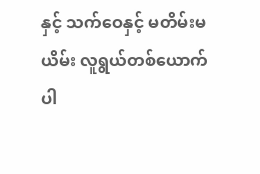နှင့် သက်ဝေနှင့် မတိမ်းမယိမ်း လူရွယ်တစ်ယောက် ပါ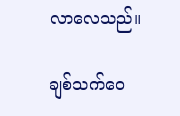လာလေသည်။

ချစ်သက်ဝေ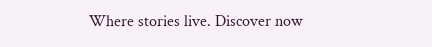Where stories live. Discover now